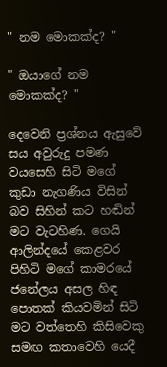" නම මොකක්ද? "

" ඔයාගේ නම මොකක්ද? "

දෙවෙනි ප්‍රශ්නය ඇසුවේ සය අවුරුදු පමණ වයසෙහි සිටි මගේ කුඩා නැගණිය විසින් බව සිහින් කට හඬින් මට වැටහිණ. ගෙයි ආලින්දයේ කෙළවර පිහිටි මගේ කාමරයේ ජනේලය අසල හිඳ පොතක් කියවමින් සිටි මට වත්තෙහි කිසිවෙකු සමඟ කතාවෙහි යෙදී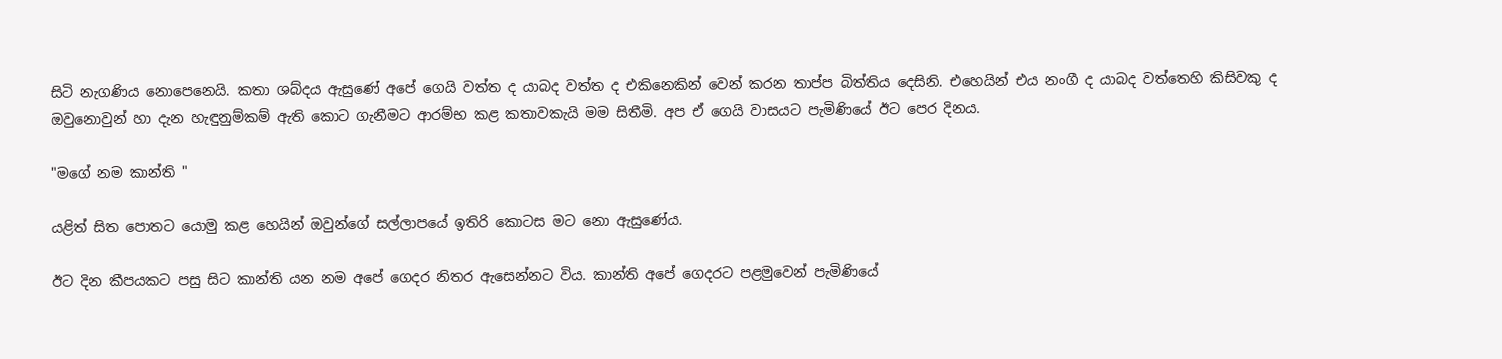සිටි නැගණිය නොපෙනෙයි. කතා ශබ්දය ඇසුණේ අපේ ගෙයි වත්ත ද යාබද වත්ත ද එකිනෙකින් වෙන් කරන තාප්ප බිත්තිය දෙසිනි. එහෙයින් එය නංගී ද යාබද වත්තෙහි කිසිවකු ද ඔවුනොවුන් හා දැන හැඳුනුම්කම් ඇති කොට ගැනීමට ආරම්භ කළ කතාවකැයි මම සිතීමි. අප ඒ ගෙයි වාසයට පැමිණියේ ඊට පෙර දිනය.

"මගේ නම කාන්ති "

යළිත් සිත පොතට යොමු කළ හෙයින් ඔවුන්ගේ සල්ලාපයේ ඉතිරි කොටස මට නො ඇසුණේය.

ඊට දින කීපයකට පසු සිට කාන්ති යන නම අපේ ගෙදර නිතර ඇසෙන්නට විය. කාන්ති අපේ ගෙදරට පළමුවෙන් පැමිණියේ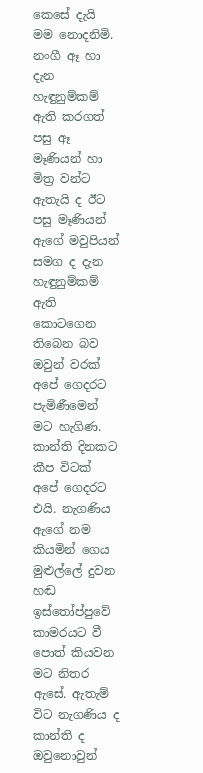කෙසේ දැයි මම නොදනිමි. නංගී ඈ හා දැන හැඳුනුම්කම් ඇති කරගත් පසු ඈ මෑණියන් හා මිත්‍ර වන්ට ඇතැයි ද ඊට පසු මෑණියන් ඇගේ මවුපියන් සමග ද දැන හැඳුනුම්කම් ඇති කොටගෙන තිබෙන බව ඔවුන් වරක් අපේ ගෙදරට පැමිණීමෙන් මට හැගිණ. කාන්ති දිනකට කීප විටක් අපේ ගෙදරට එයි. නැගණිය ඇගේ නම කියමින් ගෙය මුළුල්ලේ දුවන හඬ ඉස්තෝප්පුවේ කාමරයට වී පොත් කියවන මට නිතර ඇසේ. ඇතැම් විට නැගණිය ද කාන්ති ද ඔවුනොවුන්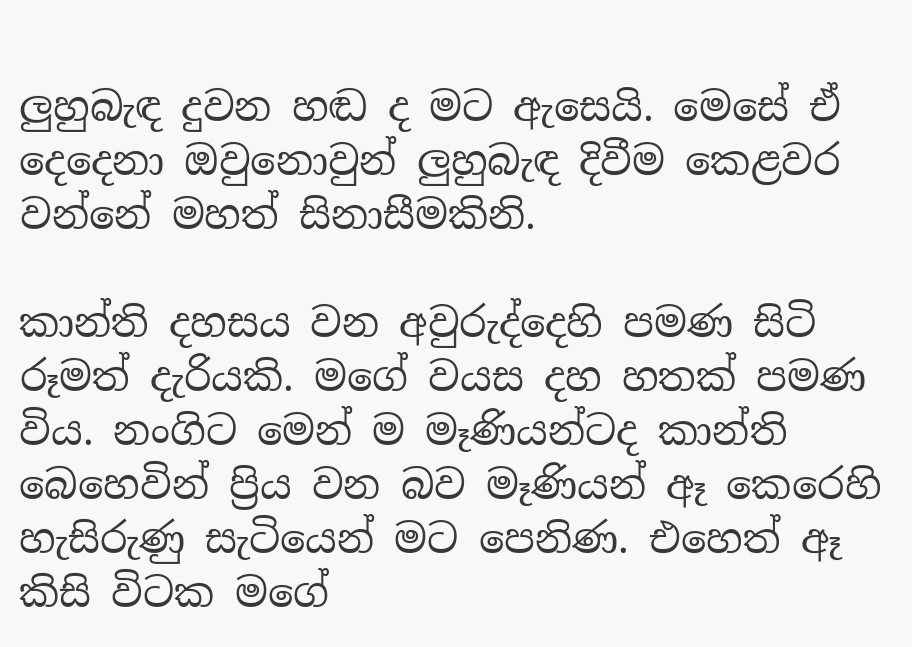ලුහුබැඳ දුවන හඬ ද මට ඇසෙයි. මෙසේ ඒ දෙදෙනා ඔවුනොවුන් ලුහුබැඳ දිවීම කෙළවර වන්නේ මහත් සිනාසීමකිනි.

කාන්ති දහසය වන අවුරුද්දෙහි පමණ සිටි රූමත් දැරියකි. මගේ වයස දහ හතක් පමණ විය. නංගිට මෙන් ම මෑණියන්ටද කාන්ති බෙහෙවින් ප්‍රිය වන බව මෑණියන් ඈ කෙරෙහි හැසිරුණු සැටියෙන් මට පෙනිණ. එහෙත් ඈ කිසි විටක මගේ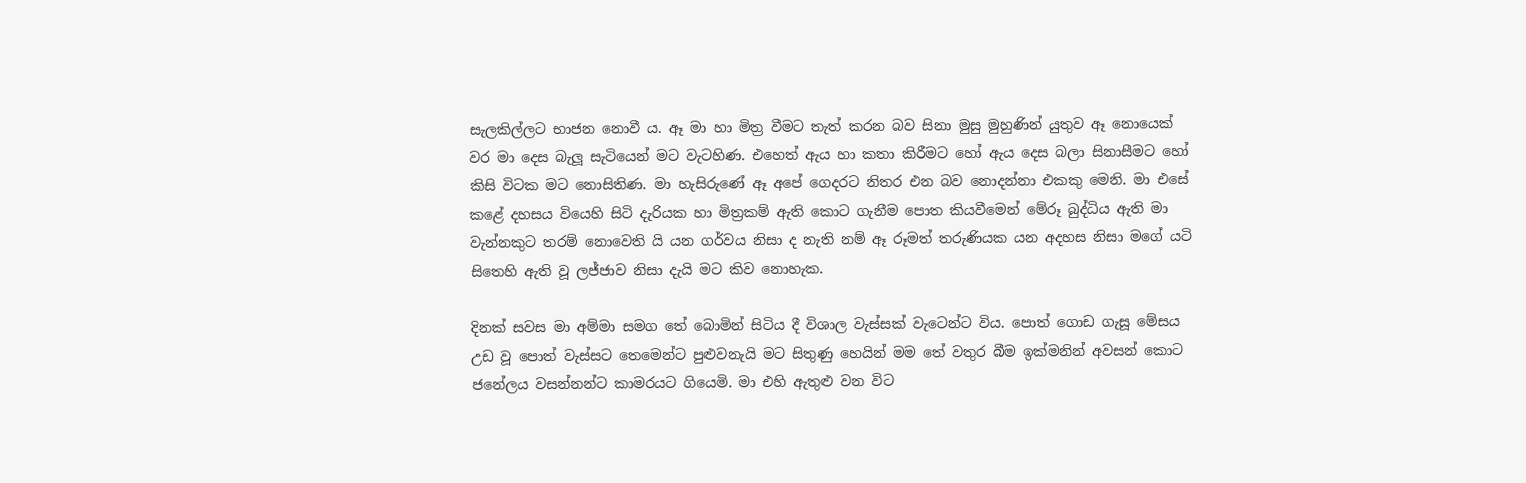සැලකිල්ලට භාජන නොවී ය. ඈ මා හා මිත්‍ර වීමට තැත් කරන බව සිනා මුසු මුහුණින් යුතුව ඈ නොයෙක් වර මා දෙස බැලූ සැටියෙන් මට වැටහිණ. එහෙත් ඇය හා කතා කිරීමට හෝ ඇය දෙස බලා සිනාසීමට හෝ කිසි විටක මට නොසිතිණ. මා හැසිරුණේ ඈ අපේ ගෙදරට නිතර එන බව නොදන්නා එකකු මෙනි. මා එසේ කළේ දහසය වියෙහි සිටි දැරියක හා මිත්‍රකම් ඇති කොට ගැනීම පොත කියවීමෙන් මේරූ බුද්ධිය ඇති මා වැන්නකුට තරම් නොවෙති යි යන ගර්වය නිසා ද නැති නම් ඈ රූමත් තරුණියක යන අදහස නිසා මගේ යටි සිතෙහි ඇති වූ ලජ්ජාව නිසා දැයි මට කිව නොහැක.

දිනක් සවස මා අම්මා සමග තේ බොමින් සිටිය දී විශාල වැස්සක් වැටෙන්ට විය. පොත් ගොඩ ගැසූ මේසය උඩ වූ පොත් වැස්සට තෙමෙන්ට පුළුවනැයි මට සිතුණු හෙයින් මම තේ වතුර බීම ඉක්මනින් අවසන් කොට ජනේලය වසන්නන්ට කාමරයට ගියෙමි. මා එහි ඇතුළු වන විට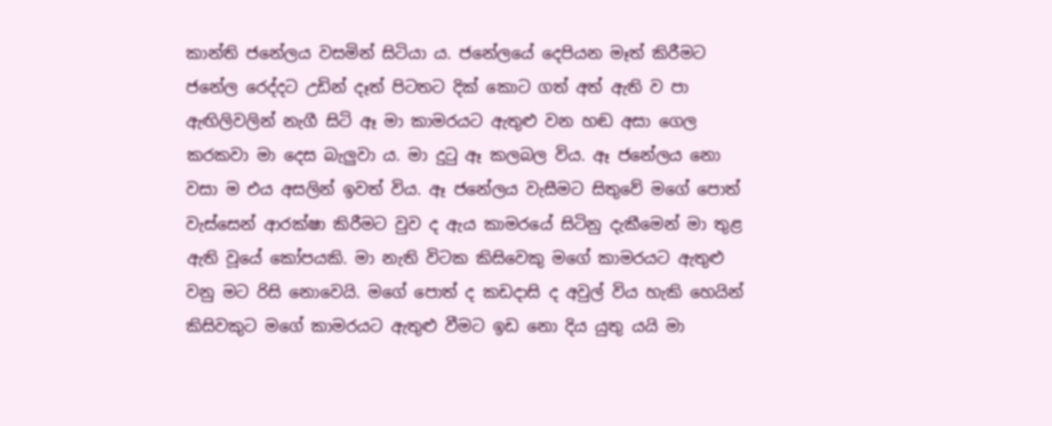කාන්ති ජනේලය වසමින් සිටියා ය. ජනේලයේ දෙපියන මෑත් කිරීමට ජනේල රෙද්දට උඩින් දෑත් පිටතට දික් කොට ගත් අත් ඇති ව පා ඇඟිලිවලින් නැගී සිටි ඈ මා කාමරයට ඇතුළු වන හඬ අසා ගෙල කරකවා මා දෙස බැලුවා ය. මා දුටු ඈ කලබල විය. ඈ ජනේලය නො වසා ම එය අසලින් ඉවත් විය. ඈ ජනේලය වැසීමට සිතුවේ මගේ පොත් වැස්සෙන් ආරක්ෂා කිරීමට වුව ද ඇය කාමරයේ සිටිනු දැකීමෙන් මා තුළ ඇති වූයේ කෝපයකි. මා නැති විටක කිසිවෙකු මගේ කාමරයට ඇතුළු වනු මට රිසි නොවෙයි. මගේ පොත් ද කඩදාසි ද අවුල් විය හැකි හෙයින් කිසිවකුට මගේ කාමරයට ඇතුළු වීමට ඉඩ නො දිය යුතු යයි මා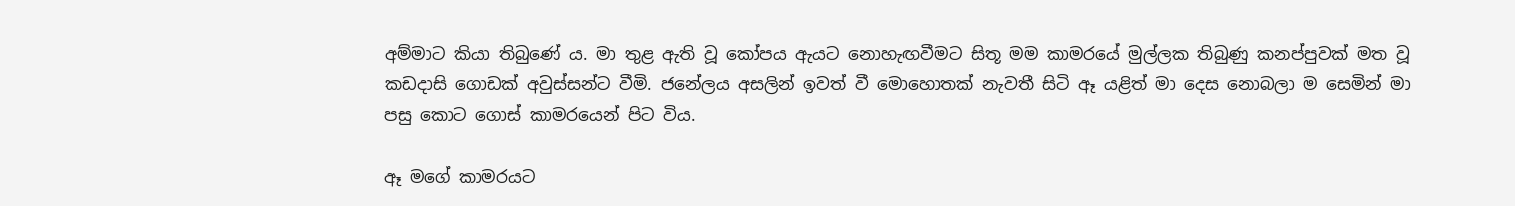අම්මාට කියා තිබුණේ ය. මා තුළ ඇති වූ කෝපය ඇයට නොහැඟවීමට සිතූ මම කාමරයේ මුල්ලක තිබුණු කනප්පුවක් මත වූ කඩදාසි ගොඩක් අවුස්සන්ට වීමි. ජනේලය අසලින් ඉවත් වී මොහොතක් නැවතී සිටි ඈ යළිත් මා දෙස නොබලා ම සෙමින් මා පසු කොට ගොස් කාමරයෙන් පිට විය.

ඈ මගේ කාමරයට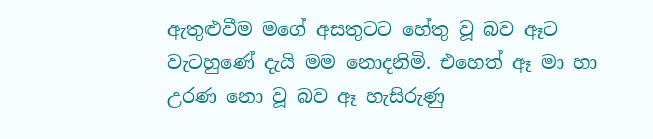ඇතුළුවීම මගේ අසතුටට හේතු වූ බව ඈට වැටහුණේ දැයි මම නොදනිමි. එහෙත් ඈ මා හා උරණ නො වූ බව ඈ හැසිරුණු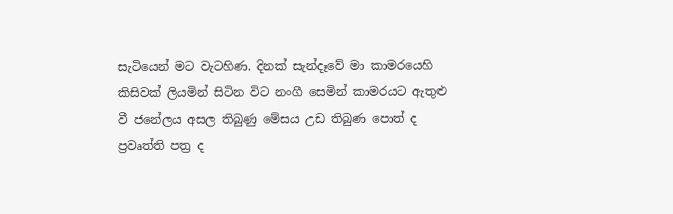සැටියෙන් මට වැටහිණ. දිනක් සැන්දෑවේ මා කාමරයෙහි කිසිවක් ලියමින් සිටින විට නංගී සෙමින් කාමරයට ඇතුළු වී ජනේලය අසල තිබුණු මේසය උඩ තිබුණ පොත් ද ප්‍රවෘත්ති පත්‍ර ද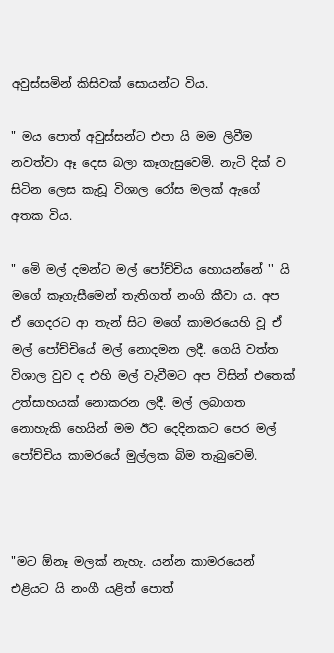අවුස්සමින් කිසිවක් සොයන්ට විය.

" මය පොත් අවුස්සන්ට එපා යි මම ලිවීම නවත්වා ඈ දෙස බලා කෑගැසුවෙමි. නැටි දික් ව සිටින ලෙස කැඩූ විශාල රෝස මලක් ඇගේ අතක විය.

" මෙි මල් දමන්ට මල් පෝච්චිය හොයන්නේ '' යි මගේ කෑගැසීමෙන් තැතිගත් නංගි කීවා ය. අප ඒ ගෙදරට ආ තැන් සිට මගේ කාමරයෙහි වූ ඒ මල් පෝච්චියේ මල් නොදමන ලදී. ගෙයි වත්ත විශාල වුව ද එහි මල් වැවීමට අප විසින් එතෙක් උත්සාහයක් නොකරන ලදී. මල් ලබාගත නොහැකි හෙයින් මම ඊට දෙදිනකට පෙර මල් පෝච්චිය කාමරයේ මුල්ලක බිම තැබුවෙමි.



"මට ඕනෑ මලක් නැහැ. යන්න කාමරයෙන් එළියට යි නංගී යළිත් පොත්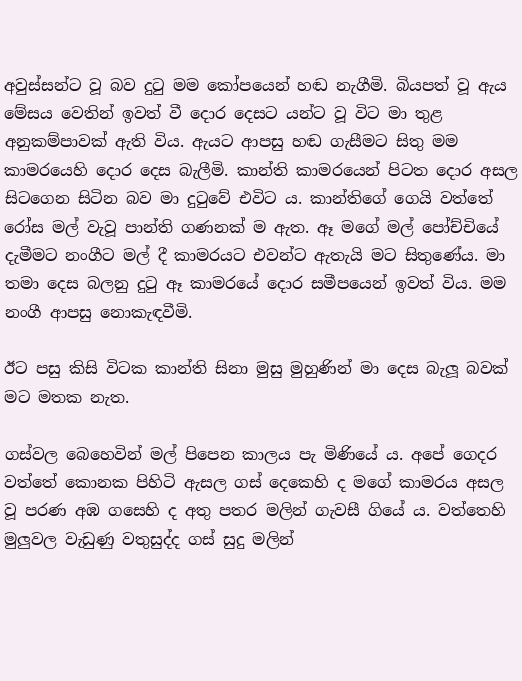අවුස්සන්ට වූ බව දුටු මම කෝපයෙන් හඬ නැගීමි. බියපත් වූ ඇය මේසය වෙතින් ඉවත් වී දොර දෙසට යන්ට වූ විට මා තුළ අනුකම්පාවක් ඇති විය. ඇයට ආපසු හඬ ගැසීමට සිතු මම කාමරයෙහි දොර දෙස බැලීමි. කාන්ති කාමරයෙන් පිටත දොර අසල සිටගෙන සිටින බව මා දුටුවේ එවිට ය. කාන්තිගේ ගෙයි වත්තේ රෝස මල් වැවූ පාන්ති ගණනක් ම ඇත. ඈ මගේ මල් පෝච්චියේ දැමීමට නංගීට මල් දී කාමරයට එවන්ට ඇතැයි මට සිතුණේය. මා තමා දෙස බලනු දුටු ඈ කාමරයේ දොර සමීපයෙන් ඉවත් විය. මම නංගී ආපසු නොකැඳවීමි.

ඊට පසු කිසි විටක කාන්ති සිනා මුසු මුහුණින් මා දෙස බැලූ බවක් මට මතක නැත.

ගස්වල බෙහෙවින් මල් පිපෙන කාලය පැ මිණියේ ය. අපේ ගෙදර වත්තේ කොනක පිහිටි ඇසල ගස් දෙකෙහි ද මගේ කාමරය අසල වූ පරණ අඹ ගසෙහි ද අතු පතර මලින් ගැවසී ගියේ ය. වත්තෙහි මුලුවල වැඩුණු වතුසුද්ද ගස් සුදු මලින්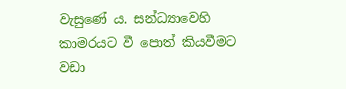වැසුණේ ය. සන්ධ්‍යාවෙහි කාමරයට වී පොත් කියවීමට වඩා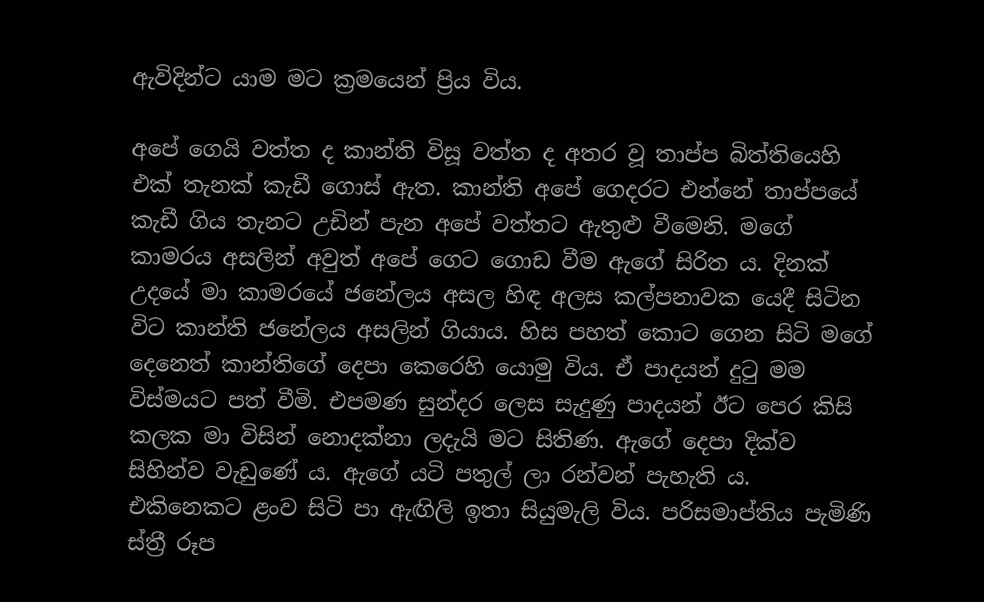ඇවිදින්ට යාම මට ක්‍රමයෙන් ප්‍රිය විය.

අපේ ගෙයි වත්ත ද කාන්ති විසූ වත්ත ද අතර වූ තාප්ප බිත්තියෙහි එක් තැනක් කැඩී ගොස් ඇත. කාන්ති අපේ ගෙදරට එන්නේ තාප්පයේ කැඩී ගිය තැනට උඩින් පැන අපේ වත්තට ඇතුළු වීමෙනි. මගේ කාමරය අසලින් අවුත් අපේ ගෙට ගොඩ වීම ඇගේ සිරිත ය. දිනක් උදයේ මා කාමරයේ ජනේලය අසල හිඳ අලස කල්පනාවක යෙදී සිටින විට කාන්ති ජනේලය අසලින් ගියාය. හිස පහත් කොට ගෙන සිටි මගේ දෙනෙත් කාන්තිගේ දෙපා කෙරෙහි යොමු විය. ඒ පාදයන් දුටු මම විස්මයට පත් වීමි. එපමණ සුන්දර ලෙස සැදුණු පාදයන් ඊට පෙර කිසි කලක මා විසින් නොදක්නා ලදැයි මට සිතිණ. ඇගේ දෙපා දික්ව සිහින්ව වැඩුණේ ය. ඇගේ යටි පතුල් ලා රන්වන් පැහැති ය. එකිනෙකට ළංව සිටි පා ඇඟිලි ඉතා සියුමැලි විය. පරිසමාප්තිය පැමිණි ස්ත්‍රී රූප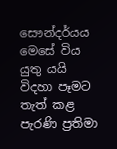සෞන්දර්යය මෙසේ විය යුතු යයි විදහා පෑමට තැත් කළ පැරණි ප්‍රතිමා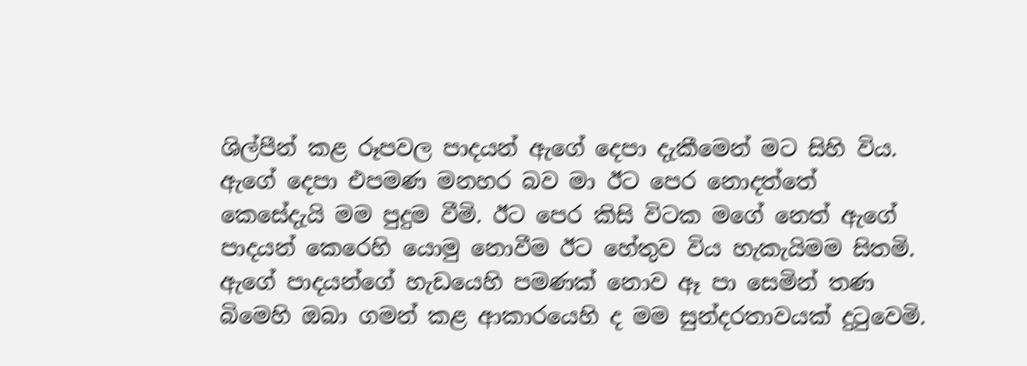ශිල්පීන් කළ රූපවල පාදයන් ඇගේ දෙපා දැකීමෙන් මට සිහි විය. ඇගේ දෙපා එපමණ මනහර බව මා ඊට පෙර නොදත්තේ කෙසේදැයි මම පුදුම වීමි. ඊට පෙර කිසි විටක මගේ නෙත් ඇගේ පාදයන් කෙරෙහි යොමු නොවීම ඊට හේතුව විය හැකැයිමම සිතමි. ඇගේ පාදයන්ගේ හැඩයෙහි පමණක් නොව ඈ පා සෙමින් තණ බිමෙහි ඔබා ගමන් කළ ආකාරයෙහි ද මම සුන්දරතාවයක් දුටුවෙමි.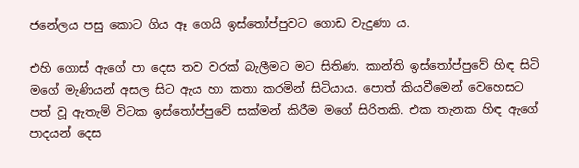ජනේලය පසු කොට ගිය ඈ ගෙයි ඉස්තෝප්පුවට ගොඩ වැදුණා ය.

එහි ගොස් ඇගේ පා දෙස තව වරක් බැලීමට මට සිතිණ. කාන්ති ඉස්තෝප්පුවේ හිඳ සිටි මගේ මැණියන් අසල සිට ඇය හා කතා කරමින් සිටියාය. පොත් කියවීමෙන් වෙහෙසට පත් වූ ඇතැම් විටක ඉස්තෝප්පුවේ සක්මන් කිරීම මගේ සිරිතකි. එක තැනක හිඳ ඇගේ පාදයන් දෙස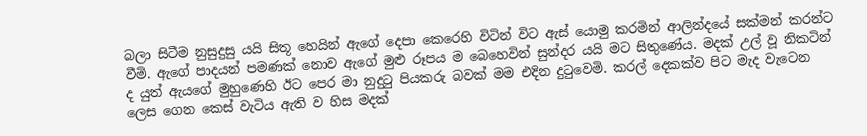බලා සිටීම නුසුදුසු යයි සිතූ හෙයින් ඇගේ දෙපා කෙරෙහි විටින් විට ඇස් යොමු කරමින් ආලින්දයේ සක්මන් කරන්ට වීමි. ඇගේ පාදයන් පමණක් නොව ඇගේ මුළු රූපය ම බෙහෙවින් සුන්දර යයි මට සිතුණේ‍ය. මදක් උල් වූ නිකටින් ද යුත් ඇයගේ මුහුණෙහි ඊට පෙර මා නුදුටු පියකරු බවක් මම එදින දුටුවෙමි. කරල් දෙකක්ව පිට මැද වැටෙන ලෙස ගෙන කෙස් වැටිය ඇති ව හිස මදක්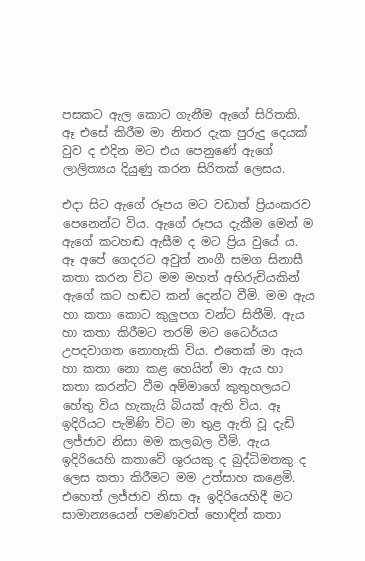පසකට ඇල කොට ගැනීම ඇගේ සිරිතකි. ඈ එසේ කිරීම මා නිතර දැක පුරුදු දෙයක් වුව ද එදින මට එය පෙනුණේ ඇගේ ලාලිත්‍යය දියුණු කරන සිරිතක් ලෙසය.

එදා සිට ඇගේ රූපය මට වඩාත් ප්‍රියංකරව පෙනෙන්ට විය. ඇගේ රූපය දැකීම මෙන් ම ඇගේ කටහඬ ඇසීම ද මට ප්‍රිය වුයේ ය. ඈ අපේ ගෙදරට අවුත් නංගී සමග සිනාසී කතා කරන විට මම මහත් අභිරුචියකින් ඇගේ කට හඬට කන් දෙන්ට වීමි. මම ඇය හා කතා කොට කුලුපග වන්ට සිතීමි. ඇය හා කතා කිරීමට තරම් මට ධෛර්යය උපදවාගත නොහැකි විය. එතෙක් මා ඇය හා කතා නො කළ හෙයින් මා ඇය හා කතා කරන්ට වීම අම්මාගේ කුතුහලයට හේතු විය හැකැයි බියක් ඇති විය. ඈ ඉදිරියට පැමිණි විට මා තුළ ඇති වූ දැඩි ලජ්ජාව නිසා මම කලබල වීමි. ඇය ඉදිරියෙහි කතාවේ ශුරයකු ද බුද්ධිමතකු ද ලෙස කතා කිරීමට මම උත්සාහ කළෙමි. එහෙත් ලජ්ජාව නිසා ඈ ඉදිරියෙහිදී මට සාමාන්‍යයෙන් පමණවත් හොඳින් කතා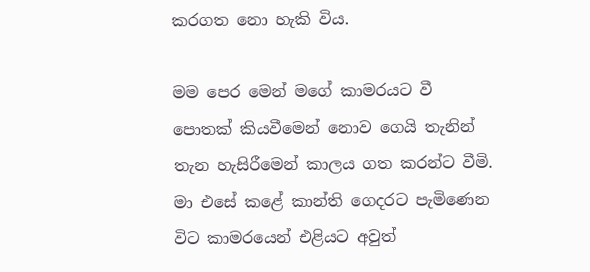කරගත නො හැකි විය.

මම පෙර මෙන් මගේ කාමරයට වී පොතක් කියවීමෙන් නොව ගෙයි තැනින් තැන හැසිරීමෙන් කාලය ගත කරන්ට වීමි. මා එසේ කළේ කාන්ති ගෙදරට පැමිණෙන විට කාමරයෙන් එළියට අවුත්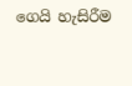ගෙයි හැසිරීම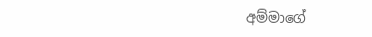අම්මාගේ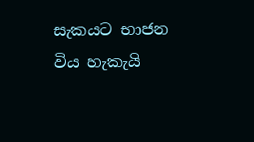සැකයට භාජන විය හැකැයි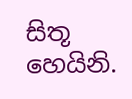සිතූ හෙයිනි.